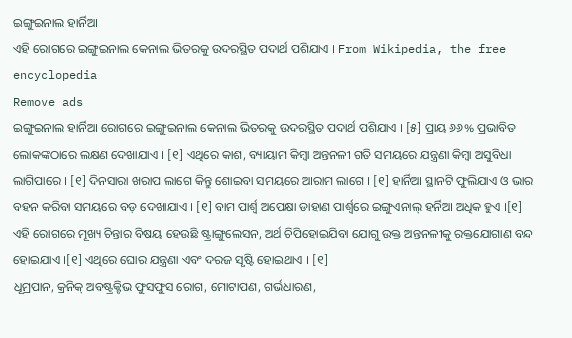ଇଙ୍ଗୁଇନାଲ ହାର୍ନିଆ
ଏହି ରୋଗରେ ଇଙ୍ଗୁଇନାଲ କେନାଲ ଭିତରକୁ ଉଦରସ୍ଥିତ ପଦାର୍ଥ ପଶିଯାଏ । From Wikipedia, the free encyclopedia
Remove ads
ଇଙ୍ଗୁଇନାଲ ହାର୍ନିଆ ରୋଗରେ ଇଙ୍ଗୁଇନାଲ କେନାଲ ଭିତରକୁ ଉଦରସ୍ଥିତ ପଦାର୍ଥ ପଶିଯାଏ । [୫] ପ୍ରାୟ ୬୬% ପ୍ରଭାବିତ ଲୋକଙ୍କଠାରେ ଲକ୍ଷଣ ଦେଖାଯାଏ । [୧] ଏଥିରେ କାଶ, ବ୍ୟାୟାମ କିମ୍ବା ଅନ୍ତନଳୀ ଗତି ସମୟରେ ଯନ୍ତ୍ରଣା କିମ୍ବା ଅସୁବିଧା ଲାଗିପାରେ । [୧] ଦିନସାରା ଖରାପ ଲାଗେ କିନ୍ତୁ ଶୋଇବା ସମୟରେ ଆରାମ ଲାଗେ । [୧] ହାର୍ନିଆ ସ୍ଥାନଟି ଫୁଲିଯାଏ ଓ ଭାର ବହନ କରିବା ସମୟରେ ବଡ଼ ଦେଖାଯାଏ । [୧] ବାମ ପାର୍ଶ୍ୱ ଅପେକ୍ଷା ଡାହାଣ ପାର୍ଶ୍ୱରେ ଇଙ୍ଗୁଏନାଲ୍ ହର୍ନିଆ ଅଧିକ ହୁଏ ।[୧] ଏହି ରୋଗରେ ମୂଖ୍ୟ ଚିନ୍ତାର ବିଷୟ ହେଉଛି ଷ୍ଟ୍ରାଙ୍ଗୁଲେସନ, ଅର୍ଥ ଚିପିହୋଇଯିବା ଯୋଗୁ ଉକ୍ତ ଅନ୍ତନଳୀକୁ ରକ୍ତଯୋଗାଣ ବନ୍ଦ ହୋଇଯାଏ ।[୧] ଏଥିରେ ଘୋର ଯନ୍ତ୍ରଣା ଏବଂ ଦରଜ ସୃଷ୍ଟି ହୋଇଥାଏ । [୧]
ଧୂମ୍ରପାନ, କ୍ରନିକ୍ ଅବଷ୍ଟ୍ରକ୍ଟିଭ ଫୁସଫୁସ ରୋଗ, ମୋଟାପଣ, ଗର୍ଭଧାରଣ,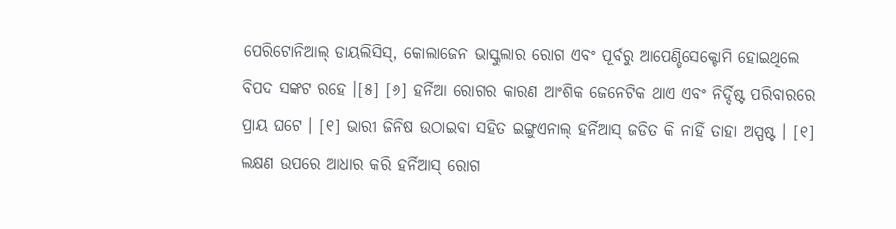ପେରିଟୋନିଆଲ୍ ଡାୟଲିସିସ୍, କୋଲାଜେନ ଭାସ୍କୁଲାର ରୋଗ ଏବଂ ପୂର୍ବରୁ ଆପେଣ୍ଡିସେକ୍ଟୋମି ହୋଇଥିଲେ ବିପଦ ସଙ୍କଟ ରହେ ।[୫] [୬] ହର୍ନିଆ ରୋଗର କାରଣ ଆଂଶିକ ଜେନେଟିକ ଥାଏ ଏବଂ ନିର୍ଦ୍ଦିଷ୍ଟ ପରିବାରରେ ପ୍ରାୟ ଘଟେ । [୧] ଭାରୀ ଜିନିଷ ଉଠାଇବା ସହିତ ଇଙ୍ଗୁଏନାଲ୍ ହର୍ନିଆସ୍ ଜଡିତ କି ନାହିଁ ତାହା ଅସ୍ପଷ୍ଟ । [୧] ଲକ୍ଷଣ ଉପରେ ଆଧାର କରି ହର୍ନିଆସ୍ ରୋଗ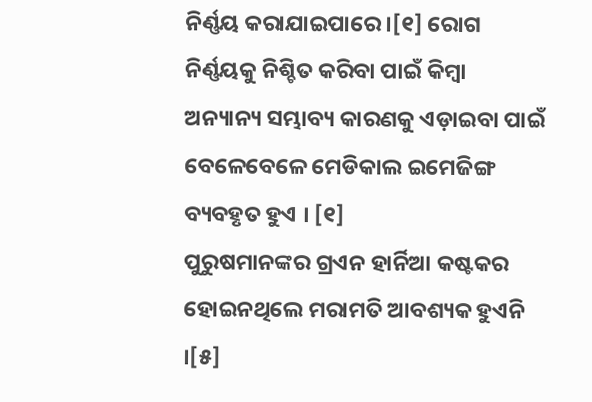ନିର୍ଣ୍ଣୟ କରାଯାଇପାରେ ।[୧] ରୋଗ ନିର୍ଣ୍ଣୟକୁ ନିଶ୍ଚିତ କରିବା ପାଇଁ କିମ୍ବା ଅନ୍ୟାନ୍ୟ ସମ୍ଭାବ୍ୟ କାରଣକୁ ଏଡ଼ାଇବା ପାଇଁ ବେଳେବେଳେ ମେଡିକାଲ ଇମେଜିଙ୍ଗ ବ୍ୟବହୃତ ହୁଏ । [୧]
ପୁରୁଷମାନଙ୍କର ଗ୍ରଏନ ହାର୍ନିଆ କଷ୍ଟକର ହୋଇନଥିଲେ ମରାମତି ଆବଶ୍ୟକ ହୁଏନି ।[୫]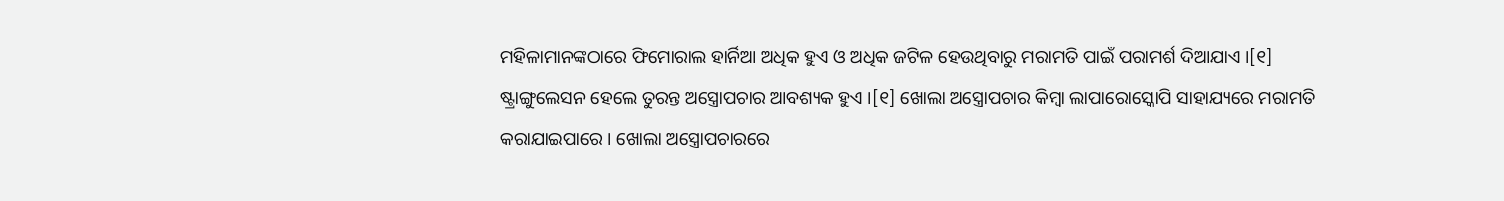ମହିଳାମାନଙ୍କଠାରେ ଫିମୋରାଲ ହାର୍ନିଆ ଅଧିକ ହୁଏ ଓ ଅଧିକ ଜଟିଳ ହେଉଥିବାରୁ ମରାମତି ପାଇଁ ପରାମର୍ଶ ଦିଆଯାଏ ।[୧] ଷ୍ଟ୍ରାଙ୍ଗୁଲେସନ ହେଲେ ତୁରନ୍ତ ଅସ୍ତ୍ରୋପଚାର ଆବଶ୍ୟକ ହୁଏ ।[୧] ଖୋଲା ଅସ୍ତ୍ରୋପଚାର କିମ୍ବା ଲାପାରୋସ୍କୋପି ସାହାଯ୍ୟରେ ମରାମତି କରାଯାଇପାରେ । ଖୋଲା ଅସ୍ତ୍ରୋପଚାରରେ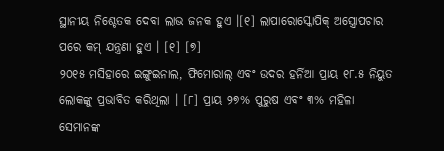ସ୍ଥାନୀୟ ନିଶ୍ଚେତକ ଦେବା ଲାଭ ଜନକ ହୁଏ ।[୧] ଲାପାରୋସ୍କୋପିକ୍ ଅସ୍ତ୍ରୋପଚାର ପରେ କମ୍ ଯନ୍ତ୍ରଣା ହୁଏ । [୧] [୭]
୨୦୧୫ ମସିହାରେ ଇଙ୍ଗୁଇନାଲ, ଫିମୋରାଲ୍ ଏବଂ ଉଦର ହର୍ନିଆ ପ୍ରାୟ ୧୮.୫ ନିୟୁତ ଲୋକଙ୍କୁ ପ୍ରଭାବିତ କରିଥିଲା । [୮] ପ୍ରାୟ ୨୭% ପୁରୁଷ ଏବଂ ୩% ମହିଳା ସେମାନଙ୍କ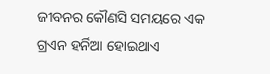ଜୀବନର କୌଣସି ସମୟରେ ଏକ ଗ୍ରଏନ ହର୍ନିଆ ହୋଇଥାଏ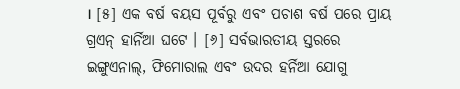। [୫] ଏକ ବର୍ଷ ବୟସ ପୂର୍ବରୁ ଏବଂ ପଚାଶ ବର୍ଷ ପରେ ପ୍ରାୟ ଗ୍ରଏନ୍ ହାର୍ନିଆ ଘଟେ । [୬] ସର୍ବଭାରତୀୟ ସ୍ତରରେ ଇଙ୍ଗୁଏନାଲ୍, ଫିମୋରାଲ ଏବଂ ଉଦର ହର୍ନିଆ ଯୋଗୁ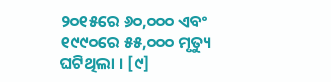୨୦୧୫ରେ ୬୦,୦୦୦ ଏବଂ ୧୯୯୦ରେ ୫୫,୦୦୦ ମୃତ୍ୟୁ ଘଟିଥିଲା । [୯]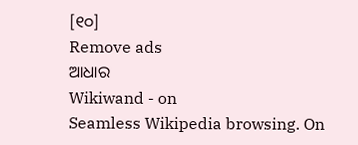[୧୦]
Remove ads
ଆଧାର
Wikiwand - on
Seamless Wikipedia browsing. On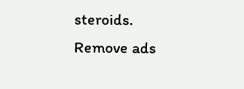steroids.
Remove ads